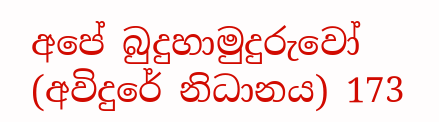අපේ බුදුහාමුදුරුවෝ (අවිදුරේ නිධානය) 173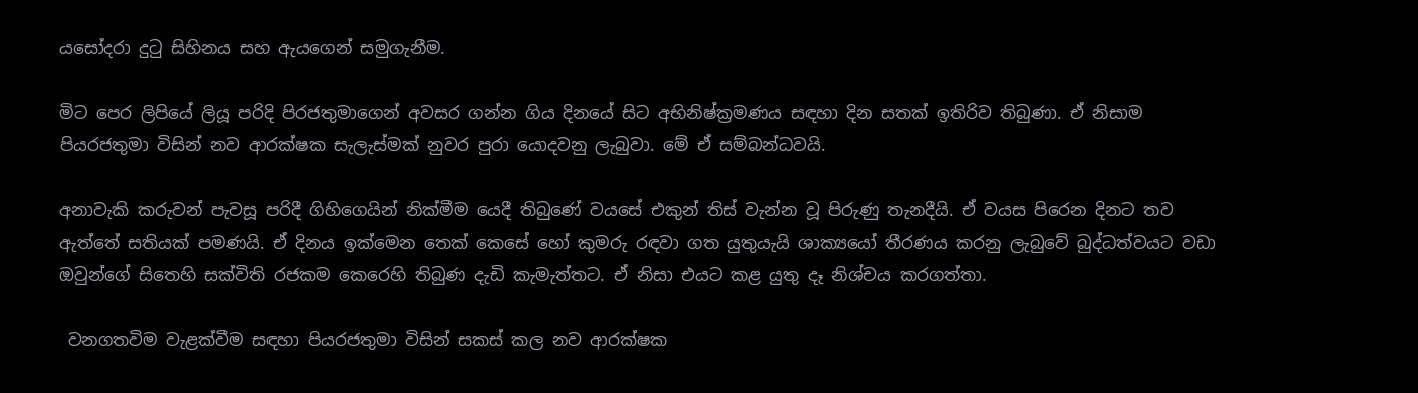යසෝදරා දුටු සිහිනය සහ ඇයගෙන් සමුගැනීම.

මිට පෙර ලිපියේ ලියූ පරිදි පිරජතුමාගෙන් අවසර ගන්න ගිය දිනයේ සිට අභිනිෂ්ක්‍රමණය සඳහා දින සතක් ඉතිරිව තිබුණා. ඒ නිසාම පියරජතුමා විසින් නව ආරක්ෂක සැලැස්මක් නුවර පුරා යොදවනු ලැබුවා. මේ ඒ සම්බන්ධවයි.

අනාවැකි කරුවන් පැවසූ පරිදී ගිහිගෙයින් නික්මීම යෙදී තිබුණේ වයසේ එකුන් තිස් වැන්න වූ පිරුණු තැනදීයි. ඒ වයස පිරෙන දිනට තව ඇත්තේ සතියක් පමණයි. ඒ දිනය ඉක්මෙන තෙක් කෙසේ හෝ කුමරු රඳවා ගත යුතුයැයි ශාක්‍යයෝ තීරණය කරනු ලැබුවේ බුද්ධත්වයට වඩා ඔවුන්ගේ සිතෙහි සක්විති රජකම කෙරෙහි තිබුණ දැඩි කැමැත්තට. ඒ නිසා එයට කළ යුතු දෑ නිශ්චය කරගත්තා.

 වනගතවිම වැළක්වීම සඳහා පියරජතුමා විසින් සකස් කල නව ආරක්ෂක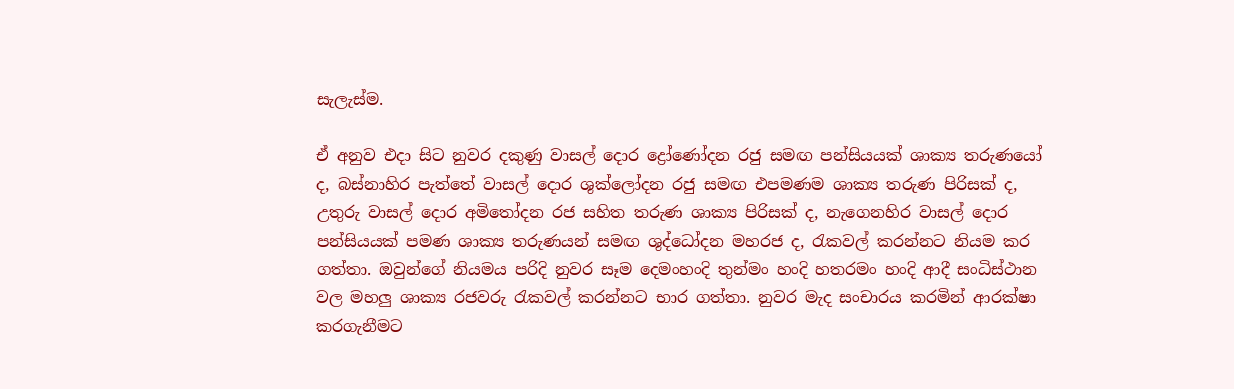සැලැස්ම.

ඒ අනුව එදා සිට නුවර දකුණු වාසල් දොර ද්‍රෝණෝදන රජු සමඟ පන්සියයක් ශාක්‍ය තරුණයෝ ද, බස්නාහිර පැත්තේ වාසල් දොර ශුක්ලෝදන රජු සමඟ එපමණම ශාක්‍ය තරුණ පිරිසක් ද, උතුරු වාසල් දොර අමිතෝදන රජ සහිත තරුණ ශාක්‍ය පිරිසක් ද, නැගෙනහිර වාසල් දොර පන්සියයක් පමණ ශාක්‍ය තරුණයන් සමඟ ශුද්ධෝදන මහරජ ද, රැකවල් කරන්නට නියම කර ගත්තා. ඔවුන්ගේ නියමය පරිදි නුවර සෑම දෙමංහංදි තුන්මං හංදි හතරමං හංදි ආදී සංධිස්ථාන වල මහලු ශාක්‍ය රජවරු රැකවල් කරන්නට භාර ගත්තා. නුවර මැද සංචාරය කරමින් ආරක්ෂා කරගැනීමට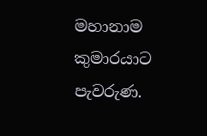මහානාම කුමාරයාට පැවරුණ.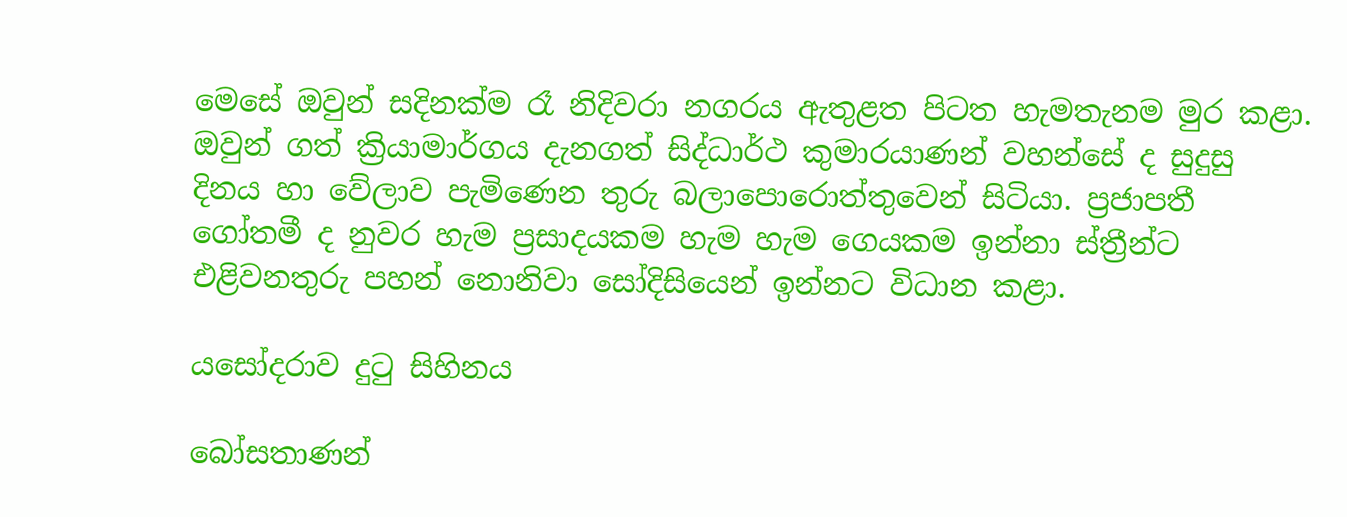මෙසේ ඔවුන් සදිනක්ම රෑ නිදිවරා නගරය ඇතුළත පිටත හැමතැනම මුර කළා. ඔවුන් ගත් ක්‍රියාමාර්ගය දැනගත් සිද්ධාර්ථ කුමාරයාණන් වහන්සේ ද සුදුසු දිනය හා වේලාව පැමිණෙන තුරු බලාපොරොත්තුවෙන් සිටියා. ප්‍රජාපතී ගෝතමී ද නුවර හැම ප්‍රසාදයකම හැම හැම ගෙයකම ඉන්නා ස්ත්‍රීන්ට එළිවනතුරු පහන් නොනිවා සෝදිසියෙන් ඉන්නට විධාන කළා.

යසෝදරාව දුටු සිහිනය

බෝසතාණන්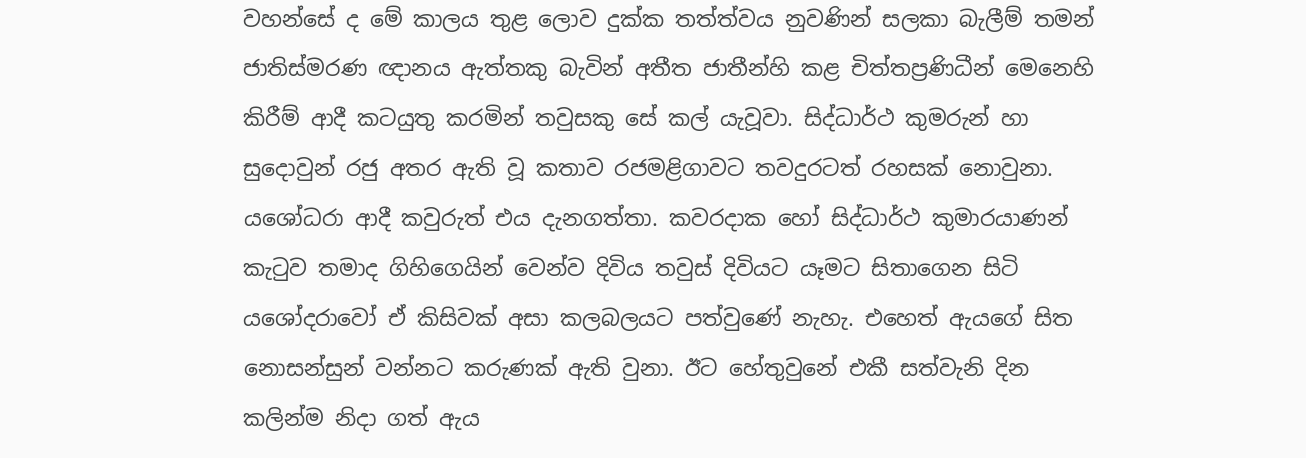වහන්සේ ද මේ කාලය තුළ ලොව දුක්ක තත්ත්වය නුවණින් සලකා බැලීම් තමන් ජාතිස්මරණ ඥානය ඇත්තකු බැවින් අතීත ජාතීන්හි කළ චිත්තප්‍රණිධීන් මෙනෙහි කිරීම් ආදී කටයුතු කරමින් තවුසකු සේ කල් යැවූවා. සිද්ධාර්ථ කුමරුන් හා සුදොවුන් රජු අතර ඇති වූ කතාව රජමළිගාවට තවදුරටත් රහසක් නොවුනා. යශෝධරා ආදී කවුරුත් එය දැනගත්තා. කවරදාක හෝ සිද්ධාර්ථ කුමාරයාණන් කැටුව තමාද ගිහිගෙයින් වෙන්ව දිවිය තවුස් දිවියට යෑමට සිතාගෙන සිටි යශෝදරාවෝ ඒ කිසිවක් අසා කලබලයට පත්වුණේ නැහැ. එහෙත් ඇයගේ සිත නොසන්සුන් වන්නට කරුණක් ඇති වුනා. ඊට හේතුවුනේ එකී සත්වැනි දින කලින්ම නිදා ගත් ඇය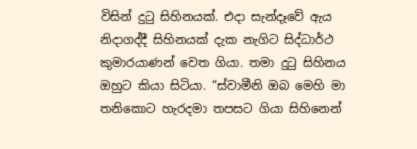විසින් දුටු සිහිනයක්. එදා සැන්දෑවේ ඇය නිදාගද්දී සිහිනයක් දැක නැගිට සිද්ධාර්ථ කුමාරයාණන් වෙත ගියා. තමා දුටු සිහිනය ඔහුට කියා සිටියා. “ස්වාමීනි ඔබ මෙහි මා තනිකොට හැරදමා තපසට ගියා සිහිනෙන්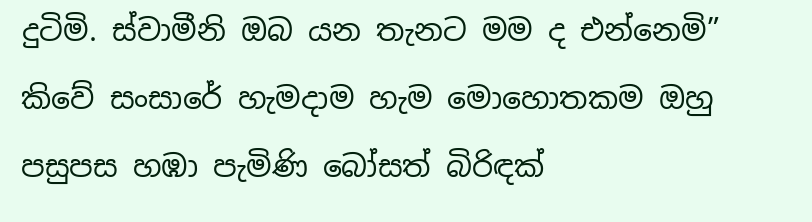දුටිමි. ස්වාමීනි ඔබ යන තැනට මම ද එන්නෙමි” කිවේ සංසාරේ හැමදාම හැම මොහොතකම ඔහු පසුපස හඹා පැමිණි බෝසත් බිරිඳක්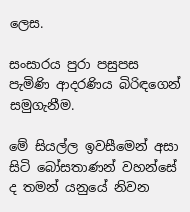ලෙස.

සංසාරය පුරා පසුපස පැමිණි ආදරණිය බිරිඳගෙන් සමුගැනීම.

මේ සියල්ල ඉවසීමෙන් අසා සිටි බෝසතාණන් වහන්සේ ද තමන් යනුයේ නිවන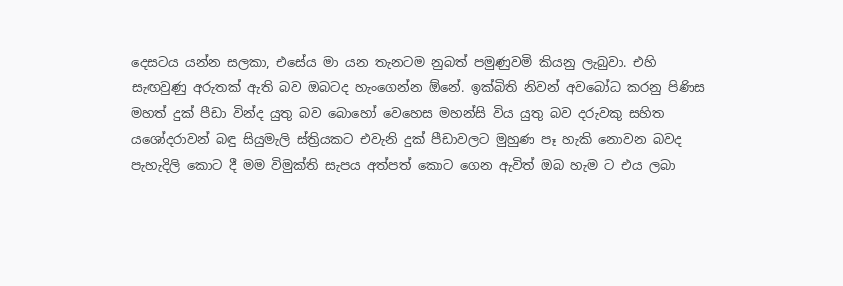දෙසටය යන්න සලකා, එසේය මා යන තැනටම නුබත් පමුණුවමි කියනු ලැබුවා. එහි සැඟවුණු අරුතක් ඇති බව ඔබටද හැංගෙන්න ඕනේ. ඉක්බිති නිවන් අවබෝධ කරනු පිණිස මහත් දුක් පීඩා වින්ද යුතු බව බොහෝ වෙහෙස මහන්සි විය යුතු බව දරුවකු සහිත යශෝදරාවන් බඳු සියුමැලි ස්ත්‍රියකට එවැනි දුක් පීඩාවලට මුහුණ පෑ හැකි නොවන බවද පැහැදිලි කොට දී මම විමුක්ති සැපය අත්පත් කොට ගෙන ඇවිත් ඔබ හැම ට එය ලබා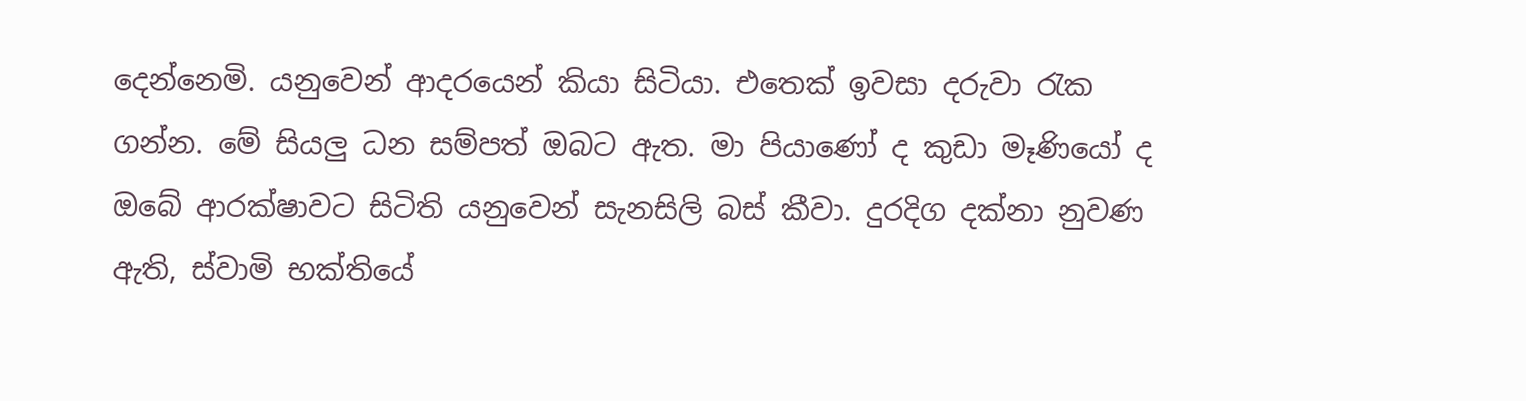දෙන්නෙමි. යනුවෙන් ආදරයෙන් කියා සිටියා. එතෙක් ඉවසා දරුවා රැක ගන්න. මේ සියලු ධන සම්පත් ඔබට ඇත. මා පියාණෝ ද කුඩා මෑණියෝ ද ඔබේ ආරක්ෂාවට සිටිති යනුවෙන් සැනසිලි බස් කීවා. දුරදිග දක්නා නුවණ ඇති, ස්වාමි භක්තියේ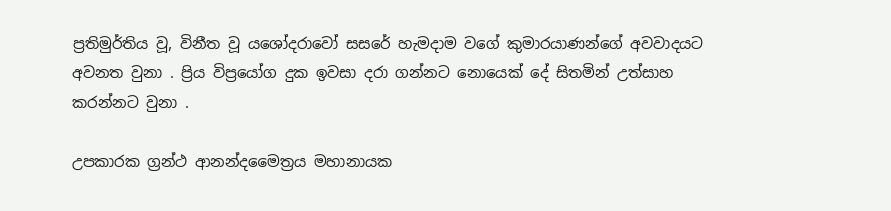ප්‍රතිමුර්තිය වූ, විනීත වූ යශෝදරාවෝ සසරේ හැමදාම වගේ කුමාරයාණන්ගේ අවවාදයට අවනත වුනා . ප්‍රිය විප්‍රයෝග දුක ඉවසා දරා ගන්නට නොයෙක් දේ සිතමින් උත්සාහ කරන්නට වුනා .

උපකාරක ග්‍රන්ථ ආනන්දමෛත්‍රය මහානායක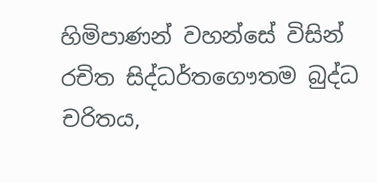හිමිපාණන් වහන්සේ විසින් රචිත සිද්ධර්තගෞතම බුද්ධ චරිතය,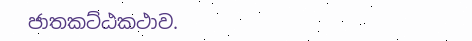ජාතකට්ඨකථාව.